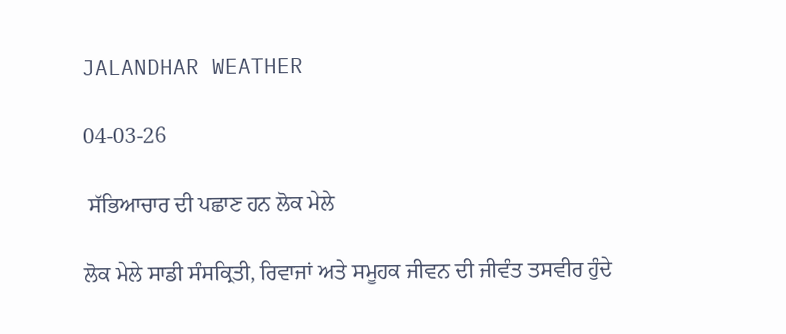JALANDHAR WEATHER

04-03-26

 ਸੱਭਿਆਚਾਰ ਦੀ ਪਛਾਣ ਹਨ ਲੋਕ ਮੇਲੇ

ਲੋਕ ਮੇਲੇ ਸਾਡੀ ਸੰਸਕ੍ਰਿਤੀ, ਰਿਵਾਜਾਂ ਅਤੇ ਸਮੂਹਕ ਜੀਵਨ ਦੀ ਜੀਵੰਤ ਤਸਵੀਰ ਹੁੰਦੇ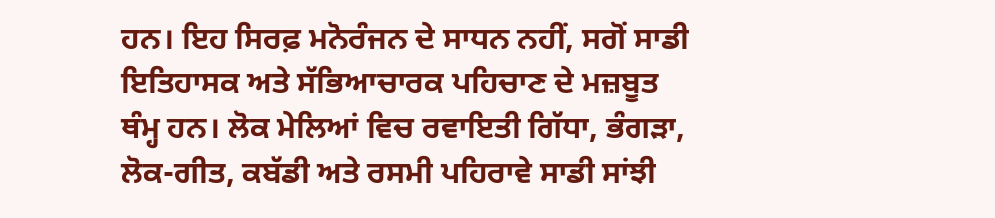ਹਨ। ਇਹ ਸਿਰਫ਼ ਮਨੋਰੰਜਨ ਦੇ ਸਾਧਨ ਨਹੀਂ, ਸਗੋਂ ਸਾਡੀ ਇਤਿਹਾਸਕ ਅਤੇ ਸੱਭਿਆਚਾਰਕ ਪਹਿਚਾਣ ਦੇ ਮਜ਼ਬੂਤ ਥੰਮ੍ਹ ਹਨ। ਲੋਕ ਮੇਲਿਆਂ ਵਿਚ ਰਵਾਇਤੀ ਗਿੱਧਾ, ਭੰਗੜਾ, ਲੋਕ-ਗੀਤ, ਕਬੱਡੀ ਅਤੇ ਰਸਮੀ ਪਹਿਰਾਵੇ ਸਾਡੀ ਸਾਂਝੀ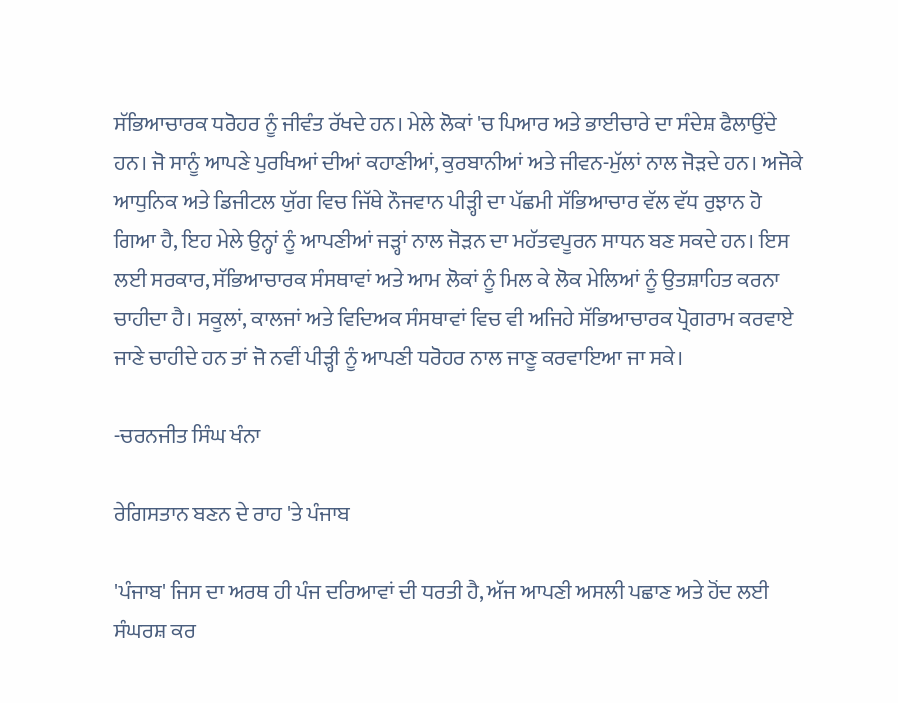ਸੱਭਿਆਚਾਰਕ ਧਰੋਹਰ ਨੂੰ ਜੀਵੰਤ ਰੱਖਦੇ ਹਨ। ਮੇਲੇ ਲੋਕਾਂ 'ਚ ਪਿਆਰ ਅਤੇ ਭਾਈਚਾਰੇ ਦਾ ਸੰਦੇਸ਼ ਫੈਲਾਉਂਦੇ ਹਨ। ਜੋ ਸਾਨੂੰ ਆਪਣੇ ਪੁਰਖਿਆਂ ਦੀਆਂ ਕਹਾਣੀਆਂ, ਕੁਰਬਾਨੀਆਂ ਅਤੇ ਜੀਵਨ-ਮੁੱਲਾਂ ਨਾਲ ਜੋੜਦੇ ਹਨ। ਅਜੋਕੇ ਆਧੁਨਿਕ ਅਤੇ ਡਿਜੀਟਲ ਯੁੱਗ ਵਿਚ ਜਿੱਥੇ ਨੌਜਵਾਨ ਪੀੜ੍ਹੀ ਦਾ ਪੱਛਮੀ ਸੱਭਿਆਚਾਰ ਵੱਲ ਵੱਧ ਰੁਝਾਨ ਹੋ ਗਿਆ ਹੈ, ਇਹ ਮੇਲੇ ਉਨ੍ਹਾਂ ਨੂੰ ਆਪਣੀਆਂ ਜੜ੍ਹਾਂ ਨਾਲ ਜੋੜਨ ਦਾ ਮਹੱਤਵਪੂਰਨ ਸਾਧਨ ਬਣ ਸਕਦੇ ਹਨ। ਇਸ ਲਈ ਸਰਕਾਰ, ਸੱਭਿਆਚਾਰਕ ਸੰਸਥਾਵਾਂ ਅਤੇ ਆਮ ਲੋਕਾਂ ਨੂੰ ਮਿਲ ਕੇ ਲੋਕ ਮੇਲਿਆਂ ਨੂੰ ਉਤਸ਼ਾਹਿਤ ਕਰਨਾ ਚਾਹੀਦਾ ਹੈ। ਸਕੂਲਾਂ, ਕਾਲਜਾਂ ਅਤੇ ਵਿਦਿਅਕ ਸੰਸਥਾਵਾਂ ਵਿਚ ਵੀ ਅਜਿਹੇ ਸੱਭਿਆਚਾਰਕ ਪ੍ਰੋਗਰਾਮ ਕਰਵਾਏ ਜਾਣੇ ਚਾਹੀਦੇ ਹਨ ਤਾਂ ਜੋ ਨਵੀਂ ਪੀੜ੍ਹੀ ਨੂੰ ਆਪਣੀ ਧਰੋਹਰ ਨਾਲ ਜਾਣੂ ਕਰਵਾਇਆ ਜਾ ਸਕੇ।

-ਚਰਨਜੀਤ ਸਿੰਘ ਖੰਨਾ

ਰੇਗਿਸਤਾਨ ਬਣਨ ਦੇ ਰਾਹ 'ਤੇ ਪੰਜਾਬ

'ਪੰਜਾਬ' ਜਿਸ ਦਾ ਅਰਥ ਹੀ ਪੰਜ ਦਰਿਆਵਾਂ ਦੀ ਧਰਤੀ ਹੈ, ਅੱਜ ਆਪਣੀ ਅਸਲੀ ਪਛਾਣ ਅਤੇ ਹੋਂਦ ਲਈ ਸੰਘਰਸ਼ ਕਰ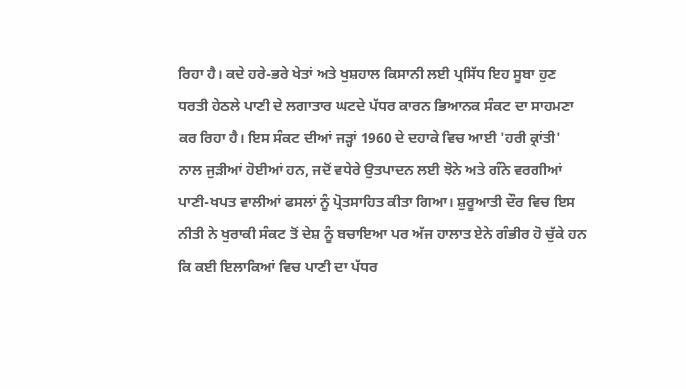ਰਿਹਾ ਹੈ। ਕਦੇ ਹਰੇ-ਭਰੇ ਖੇਤਾਂ ਅਤੇ ਖੁਸ਼ਹਾਲ ਕਿਸਾਨੀ ਲਈ ਪ੍ਰਸਿੱਧ ਇਹ ਸੂਬਾ ਹੁਣ ਧਰਤੀ ਹੇਠਲੇ ਪਾਣੀ ਦੇ ਲਗਾਤਾਰ ਘਟਦੇ ਪੱਧਰ ਕਾਰਨ ਭਿਆਨਕ ਸੰਕਟ ਦਾ ਸਾਹਮਣਾ ਕਰ ਰਿਹਾ ਹੈ। ਇਸ ਸੰਕਟ ਦੀਆਂ ਜੜ੍ਹਾਂ 1960 ਦੇ ਦਹਾਕੇ ਵਿਚ ਆਈ 'ਹਰੀ ਕ੍ਰਾਂਤੀ' ਨਾਲ ਜੁੜੀਆਂ ਹੋਈਆਂ ਹਨ, ਜਦੋਂ ਵਧੇਰੇ ਉਤਪਾਦਨ ਲਈ ਝੋਨੇ ਅਤੇ ਗੰਨੇ ਵਰਗੀਆਂ ਪਾਣੀ-ਖਪਤ ਵਾਲੀਆਂ ਫਸਲਾਂ ਨੂੰ ਪ੍ਰੋਤਸਾਹਿਤ ਕੀਤਾ ਗਿਆ। ਸ਼ੁਰੂਆਤੀ ਦੌਰ ਵਿਚ ਇਸ ਨੀਤੀ ਨੇ ਖੁਰਾਕੀ ਸੰਕਟ ਤੋਂ ਦੇਸ਼ ਨੂੰ ਬਚਾਇਆ ਪਰ ਅੱਜ ਹਾਲਾਤ ਏਨੇ ਗੰਭੀਰ ਹੋ ਚੁੱਕੇ ਹਨ ਕਿ ਕਈ ਇਲਾਕਿਆਂ ਵਿਚ ਪਾਣੀ ਦਾ ਪੱਧਰ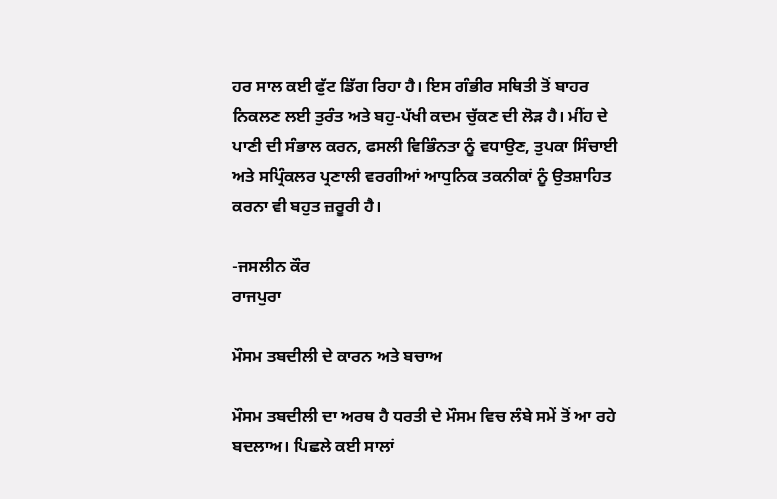ਹਰ ਸਾਲ ਕਈ ਫੁੱਟ ਡਿੱਗ ਰਿਹਾ ਹੈ। ਇਸ ਗੰਭੀਰ ਸਥਿਤੀ ਤੋਂ ਬਾਹਰ ਨਿਕਲਣ ਲਈ ਤੁਰੰਤ ਅਤੇ ਬਹੁ-ਪੱਖੀ ਕਦਮ ਚੁੱਕਣ ਦੀ ਲੋੜ ਹੈ। ਮੀਂਹ ਦੇ ਪਾਣੀ ਦੀ ਸੰਭਾਲ ਕਰਨ, ਫਸਲੀ ਵਿਭਿੰਨਤਾ ਨੂੰ ਵਧਾਉਣ, ਤੁਪਕਾ ਸਿੰਚਾਈ ਅਤੇ ਸਪ੍ਰਿੰਕਲਰ ਪ੍ਰਣਾਲੀ ਵਰਗੀਆਂ ਆਧੁਨਿਕ ਤਕਨੀਕਾਂ ਨੂੰ ਉਤਸ਼ਾਹਿਤ ਕਰਨਾ ਵੀ ਬਹੁਤ ਜ਼ਰੂਰੀ ਹੈ।

-ਜਸਲੀਨ ਕੌਰ
ਰਾਜਪੁਰਾ

ਮੌਸਮ ਤਬਦੀਲੀ ਦੇ ਕਾਰਨ ਅਤੇ ਬਚਾਅ

ਮੌਸਮ ਤਬਦੀਲੀ ਦਾ ਅਰਥ ਹੈ ਧਰਤੀ ਦੇ ਮੌਸਮ ਵਿਚ ਲੰਬੇ ਸਮੇਂ ਤੋਂ ਆ ਰਹੇ ਬਦਲਾਅ। ਪਿਛਲੇ ਕਈ ਸਾਲਾਂ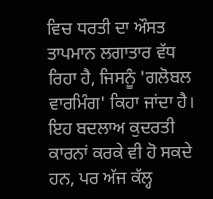ਵਿਚ ਧਰਤੀ ਦਾ ਔਸਤ ਤਾਪਮਾਨ ਲਗਾਤਾਰ ਵੱਧ ਰਿਹਾ ਹੈ, ਜਿਸਨੂੰ 'ਗਲੋਬਲ ਵਾਰਮਿੰਗ' ਕਿਹਾ ਜਾਂਦਾ ਹੈ। ਇਹ ਬਦਲਾਅ ਕੁਦਰਤੀ ਕਾਰਨਾਂ ਕਰਕੇ ਵੀ ਹੋ ਸਕਦੇ ਹਨ, ਪਰ ਅੱਜ ਕੱਲ੍ਹ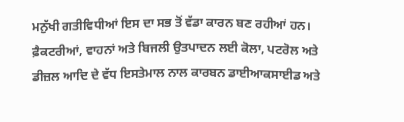ਮਨੁੱਖੀ ਗਤੀਵਿਧੀਆਂ ਇਸ ਦਾ ਸਭ ਤੋਂ ਵੱਡਾ ਕਾਰਨ ਬਣ ਰਹੀਆਂ ਹਨ। ਫ਼ੈਕਟਰੀਆਂ, ਵਾਹਨਾਂ ਅਤੇ ਬਿਜਲੀ ਉਤਪਾਦਨ ਲਈ ਕੋਲਾ, ਪਟਰੋਲ ਅਤੇ ਡੀਜ਼ਲ ਆਦਿ ਦੇ ਵੱਧ ਇਸਤੇਮਾਲ ਨਾਲ ਕਾਰਬਨ ਡਾਈਆਕਸਾਈਡ ਅਤੇ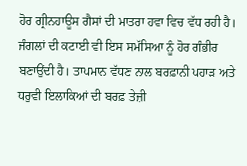ਹੋਰ ਗ੍ਰੀਨਹਾਊਸ ਗੈਸਾਂ ਦੀ ਮਾਤਰਾ ਹਵਾ ਵਿਚ ਵੱਧ ਰਹੀ ਹੈ। ਜੰਗਲਾਂ ਦੀ ਕਟਾਈ ਵੀ ਇਸ ਸਮੱਸਿਆ ਨੂੰ ਹੋਰ ਗੰਭੀਰ ਬਣਾਉਂਦੀ ਹੈ। ਤਾਪਮਾਨ ਵੱਧਣ ਨਾਲ ਬਰਫ਼ਾਨੀ ਪਹਾੜ ਅਤੇ ਧਰੁਵੀ ਇਲਾਕਿਆਂ ਦੀ ਬਰਫ਼ ਤੇਜ਼ੀ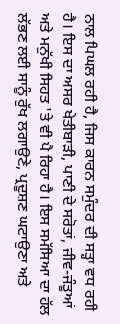ਨਾਲ ਪਿਘਲ ਰਹੀ ਹੈ, ਜਿਸ ਕਾਰਨ ਸਮੁੰਦਰ ਦੀ ਸਤ੍ਹਾ ਵਧ ਰਹੀ ਹੈ। ਇਸ ਦਾ ਅਸਰ ਖੇਤੀਬਾੜੀ, ਪਾਣੀ ਦੇ ਸਰੋਤਾਂ, ਜੀਵ-ਜੰਤੂਆਂ ਅਤੇ ਮਨੁੱਖੀ ਸਿਹਤ 'ਤੇ ਵੀ ਪੈ ਰਿਹਾ ਹੈ। ਇਸ ਸਮੱਸਿਆ ਦਾ ਹੱਲ ਲੱਭਣ ਲਈ ਸਾਨੂੰ ਰੁੱਖ ਲਗਾਉਣੇ, ਪ੍ਰਦੂਸ਼ਣ ਘਟਾਉਣਾ ਅਤੇ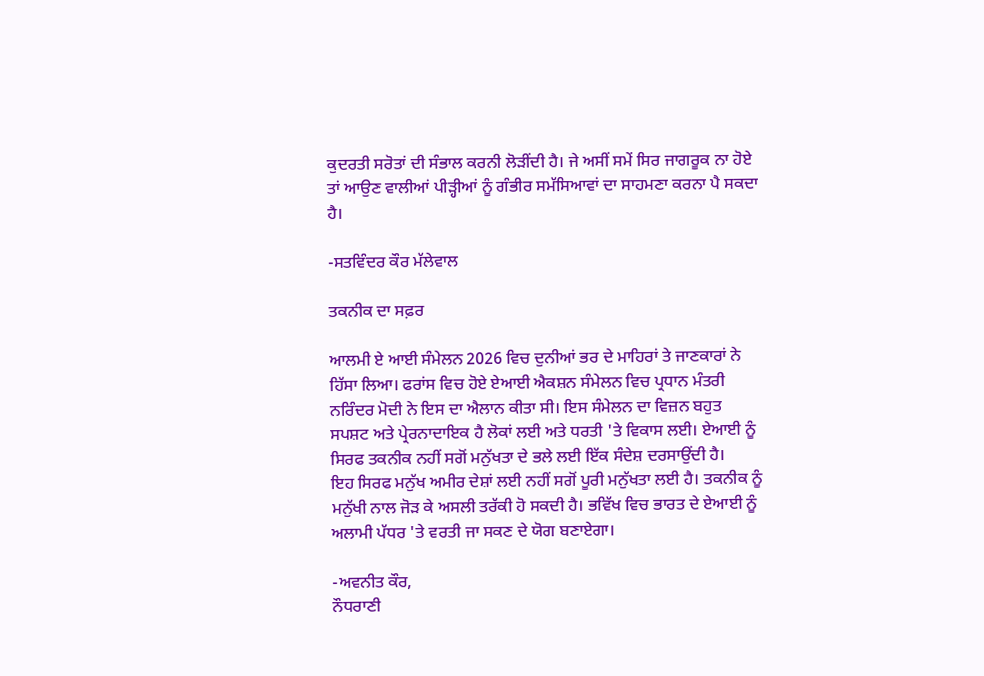ਕੁਦਰਤੀ ਸਰੋਤਾਂ ਦੀ ਸੰਭਾਲ ਕਰਨੀ ਲੋੜੀਂਦੀ ਹੈ। ਜੇ ਅਸੀਂ ਸਮੇਂ ਸਿਰ ਜਾਗਰੂਕ ਨਾ ਹੋਏ ਤਾਂ ਆਉਣ ਵਾਲੀਆਂ ਪੀੜ੍ਹੀਆਂ ਨੂੰ ਗੰਭੀਰ ਸਮੱਸਿਆਵਾਂ ਦਾ ਸਾਹਮਣਾ ਕਰਨਾ ਪੈ ਸਕਦਾ ਹੈ।

-ਸਤਵਿੰਦਰ ਕੌਰ ਮੱਲੇਵਾਲ

ਤਕਨੀਕ ਦਾ ਸਫ਼ਰ

ਆਲਮੀ ਏ ਆਈ ਸੰਮੇਲਨ 2026 ਵਿਚ ਦੁਨੀਆਂ ਭਰ ਦੇ ਮਾਹਿਰਾਂ ਤੇ ਜਾਣਕਾਰਾਂ ਨੇ ਹਿੱਸਾ ਲਿਆ। ਫਰਾਂਸ ਵਿਚ ਹੋਏ ਏਆਈ ਐਕਸ਼ਨ ਸੰਮੇਲਨ ਵਿਚ ਪ੍ਰਧਾਨ ਮੰਤਰੀ ਨਰਿੰਦਰ ਮੋਦੀ ਨੇ ਇਸ ਦਾ ਐਲਾਨ ਕੀਤਾ ਸੀ। ਇਸ ਸੰਮੇਲਨ ਦਾ ਵਿਜ਼ਨ ਬਹੁਤ ਸਪਸ਼ਟ ਅਤੇ ਪ੍ਰੇਰਨਾਦਾਇਕ ਹੈ ਲੋਕਾਂ ਲਈ ਅਤੇ ਧਰਤੀ 'ਤੇ ਵਿਕਾਸ ਲਈ। ਏਆਈ ਨੂੰ ਸਿਰਫ ਤਕਨੀਕ ਨਹੀਂ ਸਗੋਂ ਮਨੁੱਖਤਾ ਦੇ ਭਲੇ ਲਈ ਇੱਕ ਸੰਦੇਸ਼ ਦਰਸਾਉਂਦੀ ਹੈ।
ਇਹ ਸਿਰਫ ਮਨੁੱਖ ਅਮੀਰ ਦੇਸ਼ਾਂ ਲਈ ਨਹੀਂ ਸਗੋਂ ਪੂਰੀ ਮਨੁੱਖਤਾ ਲਈ ਹੈ। ਤਕਨੀਕ ਨੂੰ ਮਨੁੱਖੀ ਨਾਲ ਜੋੜ ਕੇ ਅਸਲੀ ਤਰੱਕੀ ਹੋ ਸਕਦੀ ਹੈ। ਭਵਿੱਖ ਵਿਚ ਭਾਰਤ ਦੇ ਏਆਈ ਨੂੰ ਅਲਾਮੀ ਪੱਧਰ 'ਤੇ ਵਰਤੀ ਜਾ ਸਕਣ ਦੇ ਯੋਗ ਬਣਾਏਗਾ।

-ਅਵਨੀਤ ਕੌਰ,
ਨੌਧਰਾਣੀ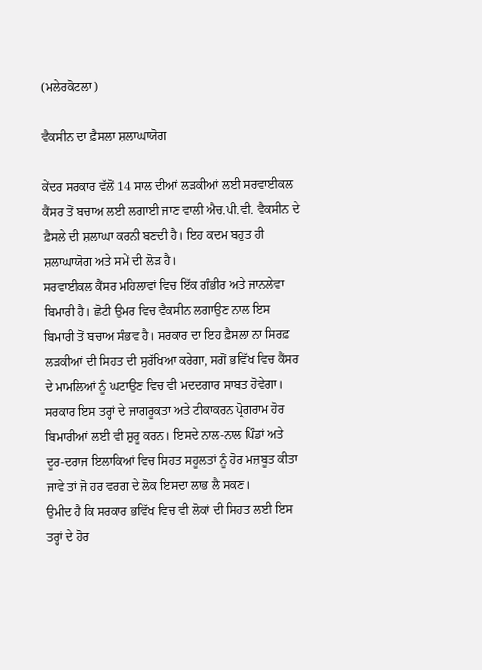(ਮਲੇਰਕੋਟਲਾ)

ਵੈਕਸੀਨ ਦਾ ਫ਼ੈਸਲਾ ਸ਼ਲਾਘਾਯੋਗ

ਕੇਂਦਰ ਸਰਕਾਰ ਵੱਲੋਂ 14 ਸਾਲ ਦੀਆਂ ਲੜਕੀਆਂ ਲਈ ਸਰਵਾਈਕਲ ਕੈਂਸਰ ਤੋਂ ਬਚਾਅ ਲਈ ਲਗਾਈ ਜਾਣ ਵਾਲੀ ਐਚ.ਪੀ.ਵੀ. ਵੈਕਸੀਨ ਦੇ ਫ਼ੈਸਲੇ ਦੀ ਸ਼ਲਾਘਾ ਕਰਨੀ ਬਣਦੀ ਹੈ। ਇਹ ਕਦਮ ਬਹੁਤ ਹੀ ਸ਼ਲਾਘਾਯੋਗ ਅਤੇ ਸਮੇਂ ਦੀ ਲੋੜ ਹੈ।
ਸਰਵਾਈਕਲ ਕੈਂਸਰ ਮਹਿਲਾਵਾਂ ਵਿਚ ਇੱਕ ਗੰਭੀਰ ਅਤੇ ਜਾਨਲੇਵਾ ਬਿਮਾਰੀ ਹੈ। ਛੋਟੀ ਉਮਰ ਵਿਚ ਵੈਕਸੀਨ ਲਗਾਉਣ ਨਾਲ ਇਸ ਬਿਮਾਰੀ ਤੋਂ ਬਚਾਅ ਸੰਭਵ ਹੈ। ਸਰਕਾਰ ਦਾ ਇਹ ਫ਼ੈਸਲਾ ਨਾ ਸਿਰਫ਼ ਲੜਕੀਆਂ ਦੀ ਸਿਹਤ ਦੀ ਸੁਰੱਖਿਆ ਕਰੇਗਾ, ਸਗੋਂ ਭਵਿੱਖ ਵਿਚ ਕੈਂਸਰ ਦੇ ਮਾਮਲਿਆਂ ਨੂੰ ਘਟਾਉਣ ਵਿਚ ਵੀ ਮਦਦਗਾਰ ਸਾਬਤ ਹੋਵੇਗਾ।
ਸਰਕਾਰ ਇਸ ਤਰ੍ਹਾਂ ਦੇ ਜਾਗਰੂਕਤਾ ਅਤੇ ਟੀਕਾਕਰਨ ਪ੍ਰੋਗਰਾਮ ਹੋਰ ਬਿਮਾਰੀਆਂ ਲਈ ਵੀ ਸ਼ੁਰੂ ਕਰਨ। ਇਸਦੇ ਨਾਲ-ਨਾਲ ਪਿੰਡਾਂ ਅਤੇ ਦੂਰ-ਦਰਾਜ ਇਲਾਕਿਆਂ ਵਿਚ ਸਿਹਤ ਸਹੂਲਤਾਂ ਨੂੰ ਹੋਰ ਮਜ਼ਬੂਤ ਕੀਤਾ ਜਾਵੇ ਤਾਂ ਜੋ ਹਰ ਵਰਗ ਦੇ ਲੋਕ ਇਸਦਾ ਲਾਭ ਲੈ ਸਕਣ।
ਉਮੀਦ ਹੈ ਕਿ ਸਰਕਾਰ ਭਵਿੱਖ ਵਿਚ ਵੀ ਲੋਕਾਂ ਦੀ ਸਿਹਤ ਲਈ ਇਸ ਤਰ੍ਹਾਂ ਦੇ ਹੋਰ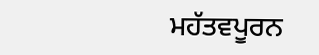ਮਹੱਤਵਪੂਰਨ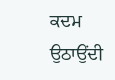ਕਦਮ ਉਠਾਉਂਦੀ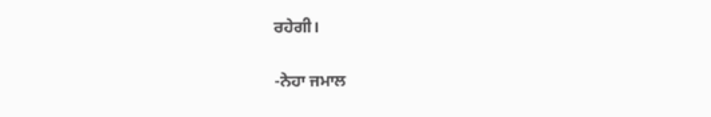ਰਹੇਗੀ।

-ਨੇਹਾ ਜਮਾਲ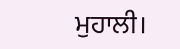ਮੁਹਾਲੀ।